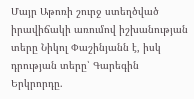Մայր Աթոռի շուրջ ստեղծված իրավիճակի առումով իշխանության տերը Նիկոլ Փաշինյանն է, իսկ դրության տերը՝ Գարեգին Երկրորդը.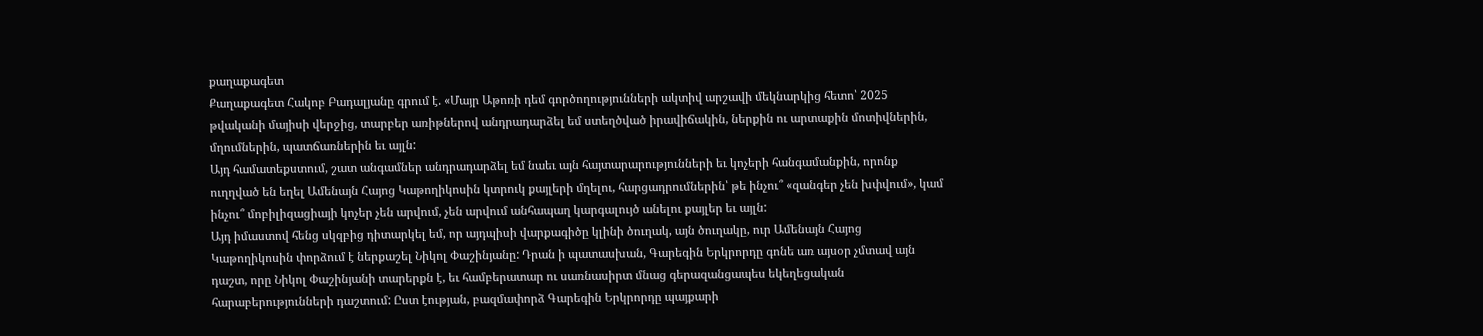քաղաքագետ
Քաղաքագետ Հակոբ Բադալյանը գրում է. «Մայր Աթոռի դեմ գործողությունների ակտիվ արշավի մեկնարկից հետո՝ 2025 թվականի մայիսի վերջից, տարբեր առիթներով անդրադարձել եմ ստեղծված իրավիճակին, ներքին ու արտաքին մոտիվներին, մղումներին, պատճառներին եւ այլն:
Այդ համատեքստում, շատ անգամներ անդրադարձել եմ նաեւ այն հայտարարությունների եւ կոչերի հանգամանքին, որոնք ուղղված են եղել Ամենայն Հայոց Կաթողիկոսին կտրուկ քայլերի մղելու, հարցադրումներին՝ թե ինչու՞ «զանգեր չեն խփվում», կամ ինչու՞ մոբիլիզացիայի կոչեր չեն արվում, չեն արվում անհապաղ կարգալույծ անելու քայլեր եւ այլն:
Այդ իմաստով հենց սկզբից դիտարկել եմ, որ այդպիսի վարքագիծը կլինի ծուղակ, այն ծուղակը, ուր Ամենայն Հայոց Կաթողիկոսին փորձում է ներքաշել Նիկոլ Փաշինյանը: Դրան ի պատասխան, Գարեգին Երկրորդը գոնե առ այսօր չմտավ այն դաշտ, որը Նիկոլ Փաշինյանի տարերքն է, եւ համբերատար ու սառնասիրտ մնաց գերազանցապես եկեղեցական հարաբերությունների դաշտում: Ըստ էության, բազմափորձ Գարեգին Երկրորդը պայքարի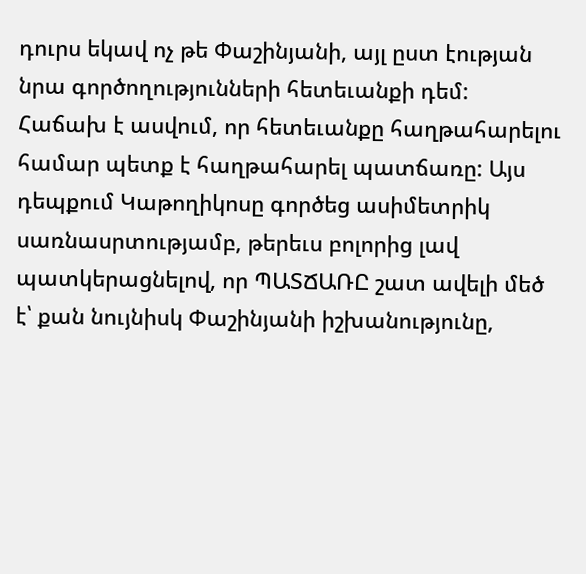դուրս եկավ ոչ թե Փաշինյանի, այլ ըստ էության նրա գործողությունների հետեւանքի դեմ:
Հաճախ է ասվում, որ հետեւանքը հաղթահարելու համար պետք է հաղթահարել պատճառը: Այս դեպքում Կաթողիկոսը գործեց ասիմետրիկ սառնասրտությամբ, թերեւս բոլորից լավ պատկերացնելով, որ ՊԱՏՃԱՌԸ շատ ավելի մեծ է՝ քան նույնիսկ Փաշինյանի իշխանությունը,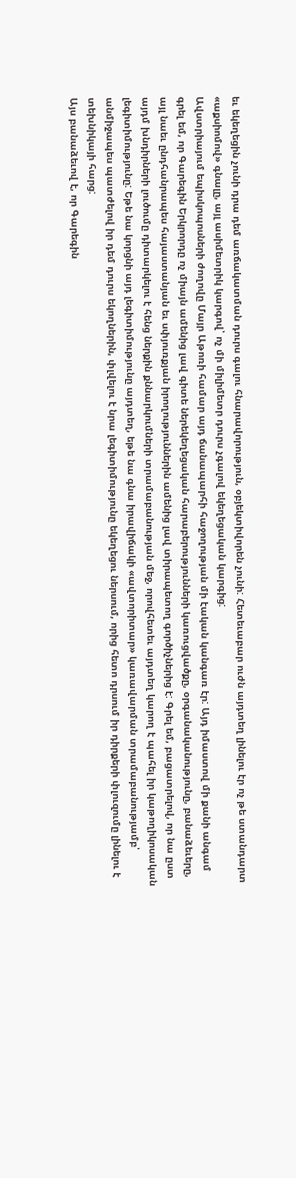եւ եկեղեցին չունի դրա դեմ առճակատման դուրս գալու հնարավորություն, օբյեկտիվորեն չունի: Հետեւաբար ուժն այդտեղ լինելու էր ոչ թե ստանդարտ «աքսիոմով» գնալը, այլ ասիմետրիկ կարգով՝ ոչ մի միլիմետր դուրս չգալով եկեղեցական կարգից:
Ավստրիայում եպիսկոպոսների ժողովը Մայր Աթոռի համար այդ ճանապարհի հաջողության մի էական կանգառ էր: Այդ իմաստով մի քանի անգամ գրել եմ, որ Գարեգին Երկրորդը ոչ միայն ամենից լավ գիտե ներեկեղեցական հարաբերությունների կառուցվածքը, օրգանականությունը, բանաձեւերը, այլ նաեւ ընդհանրապես հայաստանյան եւ սփյուռքյան իրողություններին ամենից լավ տիրապետող գործիչներից է: Գրել եմ, բացատրելով, որ նա ըստ այդմ խնդիրների լուծումը դիտարկելու է հենց ներքին քննարկումների տրամաբանության մեջ, որովհետեւ այդտեղ կարող է պահել իր կաթողիկոսական լեգիտիմությունը: Եթե նա կորցնի այդ լեգիտիմությունը այդտեղ, եթե նա գնա իրավիճակի «ավտորիտար» կառավարման տրամաբանությամբ՝ անմիջապես պատժելով իր դեմ դուրս եկողներին, փլվելու է նրա լեգիտիմությունը եկեղեցու ներսում, որից հետո դրսում իր դիրքերի փլուզումը լինելու է տեխնիկայի հարց:
Այս բանաձեւով է, որ Գարեգին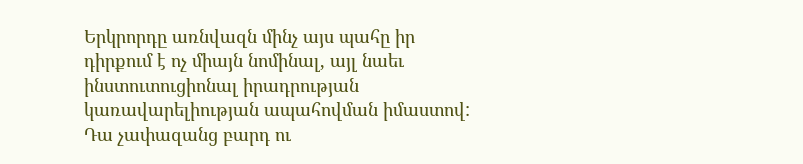Երկրորդը առնվազն մինչ այս պահը իր դիրքում է ոչ միայն նոմինալ, այլ նաեւ ինստուտուցիոնալ իրադրության կառավարելիության ապահովման իմաստով: Դա չափազանց բարդ ու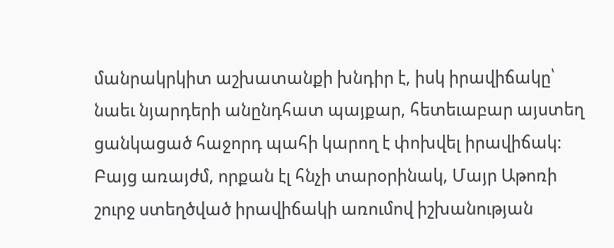մանրակրկիտ աշխատանքի խնդիր է, իսկ իրավիճակը՝ նաեւ նյարդերի անընդհատ պայքար, հետեւաբար այստեղ ցանկացած հաջորդ պահի կարող է փոխվել իրավիճակ: Բայց առայժմ, որքան էլ հնչի տարօրինակ, Մայր Աթոռի շուրջ ստեղծված իրավիճակի առումով իշխանության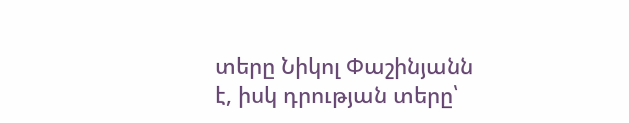տերը Նիկոլ Փաշինյանն է, իսկ դրության տերը՝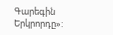Գարեգին Երկրորդը»: